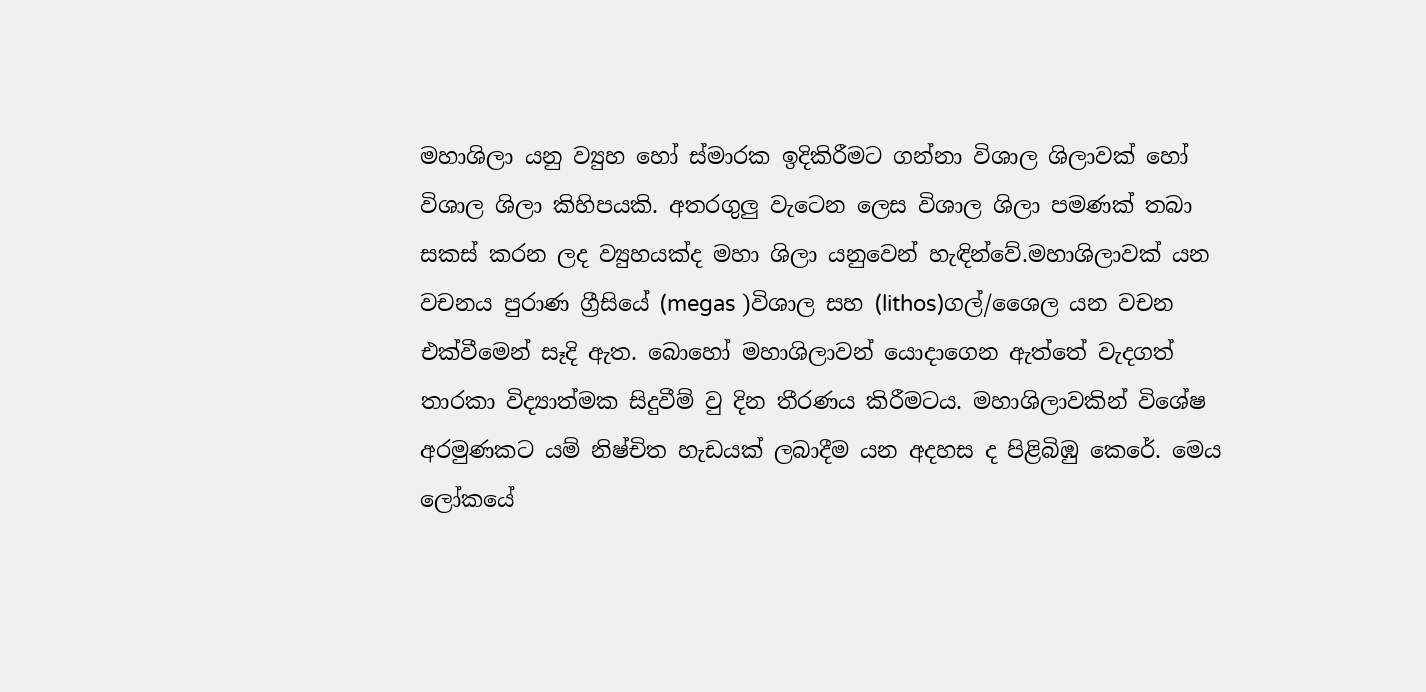මහාශිලා යනු ව්‍යුහ හෝ ස්මාරක ඉදිකිරීමට ගන්නා විශාල ශිලාවක් හෝ විශාල ශිලා කිහිපයකි. අතරගුලු වැටෙන ලෙස විශාල ශිලා පමණක් තබා සකස් කරන ලද ව්‍යුහයක්ද මහා ශිලා යනුවෙන් හැඳින්වේ.මහාශිලාවක් යන වචනය පුරාණ ග්‍රීසියේ (megas )විශාල සහ (lithos)ගල්/ශෛල යන වචන එක්වීමෙන් සෑදි ඇත. බොහෝ මහාශිලාවන් යොදාගෙන ඇත්තේ වැදගත් තාරකා විද්‍යාත්මක සිදුවීම් වු දින තීරණය කිරීමටය. මහාශිලාවකින් විශේෂ අරමුණකට යම් නිෂ්චිත හැඩයක් ලබාදීම යන අදහස ද පිළිබිඹු කෙරේ. මෙය ලෝකයේ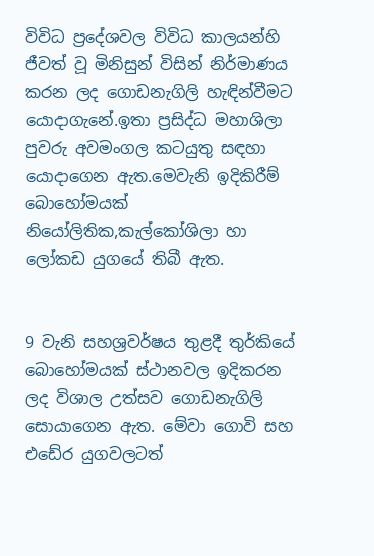විවිධ ප්‍රදේශවල විවිධ කාලයන්හි ජීවත් වූ මිනිසුන් විසින් නිර්මාණය කරන ලද ගොඩනැගිලි හැඳින්වීමට යොදාගැනේ.ඉතා ප්‍රසිද්ධ මහාශිලා පුවරු අවමංගල කටයුතු සඳහා යොදාගෙන ඇත.මෙවැනි ඉදිකිරීම් බොහෝමයක් නියෝලිතික,කැල්කෝශිලා හා ලෝකඩ යුගයේ තිබී ඇත.


9 වැනි සහශ්‍රවර්ෂය තුළදී තුර්කියේ බොහෝමයක් ස්ථානවල ඉදිකරන ලද විශාල උත්සව ගොඩනැගිලි සොයාගෙන ඇත. මේවා ගොවි සහ එඩේර යුගවලටත්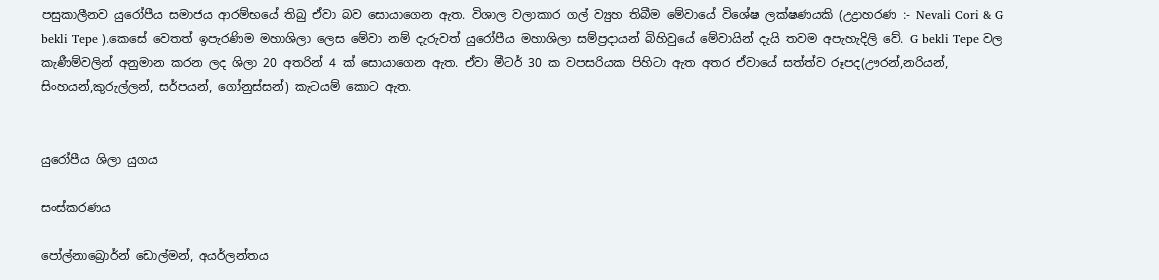පසුකාලීනව යුරෝපීය සමාජය ආරම්භයේ තිබු ඒවා බව සොයාගෙන ඇත. විශාල වලාකාර ගල් ව්‍යුහ තිබීම මේවායේ විශේෂ ලක්ෂණයකි (උද්‍රාහරණ :- Nevali Cori & G bekli Tepe ).කෙසේ වෙතත් ඉපැරණිම මහාශිලා ලෙස මේවා නම් දැරුවත් යුරෝපීය මහාශිලා සම්ප්‍රදායන් බිහිවුයේ මේවායින් දැයි තවම අපැහැදිලි වේ. G bekli Tepe වල කැණීම්වලින් අනුමාන කරන ලද ශිලා 20 අතරින් 4 ක් සොයාගෙන ඇත. ඒවා මීටර් 30 ක වපසරියක පිහිටා ඇත අතර ඒවායේ සත්ත්ව රූපද(ඌරන්,නරියන්, සිංහයන්,කුරුල්ලන්, සර්පයන්, ගෝනුස්සන්) කැටයම් කොට ඇත.


යුරෝපීය ශිලා යුගය

සංස්කරණය

පෝල්නාබ්‍රොර්න් ඩොල්මන්, අයර්ලන්තය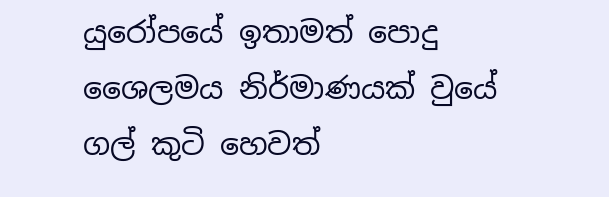යුරෝපයේ ඉතාමත් පොදු ශෛලමය නිර්මාණයක් වුයේ ගල් කුටි හෙවත්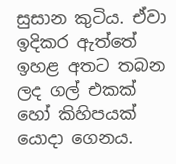සුසාන කුටිය. ඒවා ඉදිකර ඇත්තේ ඉහළ අතට තබන ලද ගල් එකක් හෝ කිහිපයක් යොදා ගෙනය.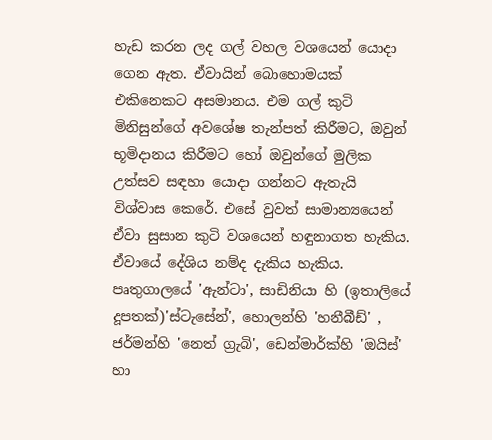හැඩ කරන ලද ගල් වහල වශයෙන් යොදා ගෙන ඇත. ඒවායින් බො‍හොමයක් එකිනෙකට අසමානය. එම ගල් කුටි මිනිසුන්ගේ අවශේෂ තැන්පත් කිරීමට, ඔවුන් භූමිදානය කිරීමට හෝ ඔවුන්ගේ මුලික උත්සව සඳහා යොදා ගන්නට ඇතැයි විශ්වාස කෙරේ. එසේ වුවත් සාමාන්‍යයෙන් ඒවා සුසාන කුටි වශයෙන් හඳුනාගත හැකිය. ඒවායේ දේශිය නම්ද දැකිය හැකිය. පෘතුගාලයේ 'ඇන්ටා', සාඩිනියා හි (ඉතාලියේ දූපතක්)'ස්ටැසේන්', හොලන්හි 'හනීබීඩ්' , ජර්මන්හි 'නෙත් ග්‍රැබි', ඩෙන්මාර්ක්හි 'ඔයිස්' හා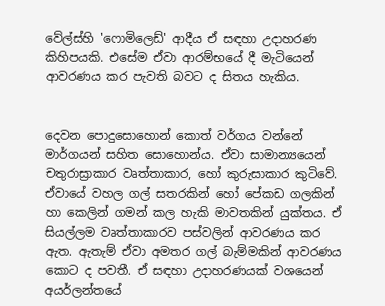වේල්ස්හි 'ෆොමිලෙඩ්' ආදීය ඒ සඳහා උදාහරණ කිහිපයකි. එසේම ඒවා ආරම්භ‍යේ දී මැටියෙන් ආවරණය කර පැවති බවට ද සිතය හැකිය.


දෙවන පොදු‍‍සොහොන් කොත් වර්ගය වන්නේ මාර්ගයන් සහිත සොහොන්ය. ඒවා සාමාන්‍යයෙන් චතුරාස්‍රාකාර වෘත්තාකාර, හෝ කුරුසාකාර කුටිවේ. ඒවායේ වහල ගල් සතරකින් හෝ පේකඩ ගලකින් හා කෙලින් ගමන් කල හැකි මාවතකින් යුක්තය. ඒ සියල්ලම වෘත්තාකාරව පස්වලින් ආවරණය කර ඇත. ඇතැම් ඒවා අමතර ගල් බැම්මකින් ආවරණය කොට ද පවතී. ඒ සඳහා උදාහරණයක් වශයෙන් අයර්ලන්තයේ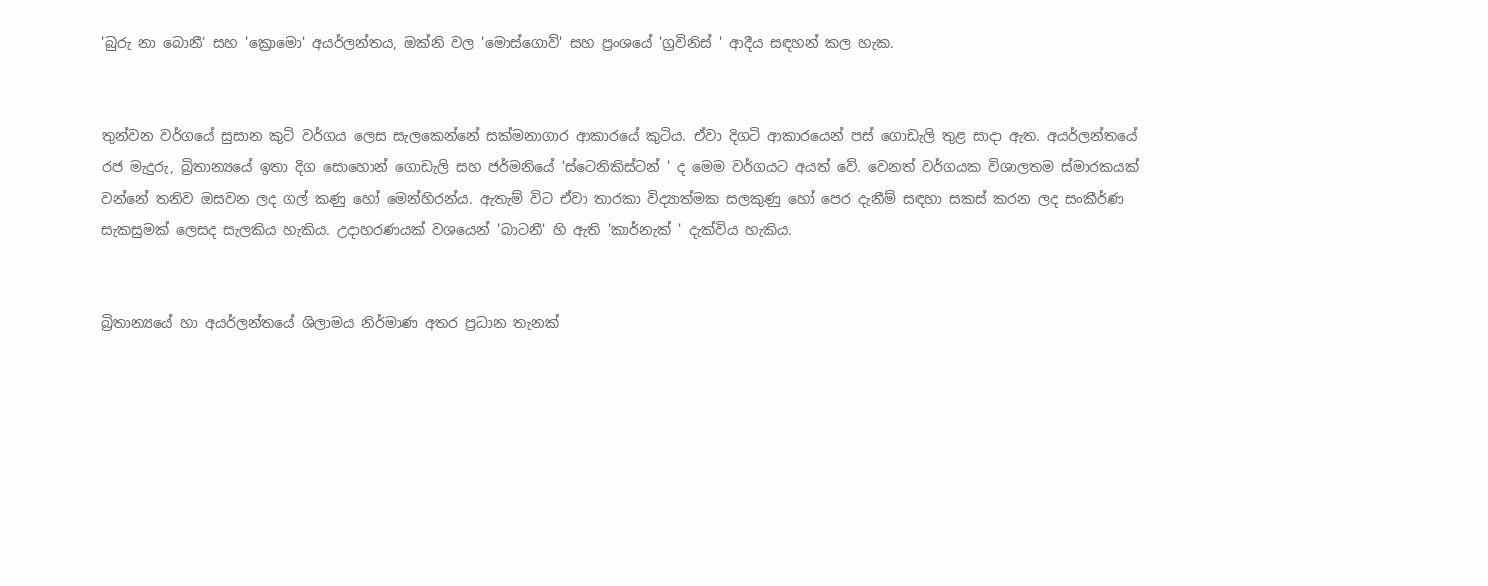'බුරු නා බොනී’ සහ 'ක්‍රොමො' අයර්ලන්තය, ඔක්නි වල 'මොස්ගොව්' සහ ප්‍රංශයේ 'ග්‍රවිනිස් ' ආදීය සඳහන් කල හැක.


තුන්වන වර්ගයේ සුසාන කුටි වර්ගය ලෙස සැලකෙන්නේ සක්මනාගාර ආකාරයේ කුටි‍ය. ඒවා දිගටි ආකාරයෙන් පස් ගොඩැලි තුළ සාදා ඇත. අයර්ලන්තයේ රජ මැදුරු, බ්‍රිතාන්‍ය‍යේ ඉතා දිග සොහොන් ගොඩැලි සහ ජර්මනියේ 'ස්ටෙනිකිස්ටන් ' ද මෙම වර්ගයට අයත් වේ. වෙනත් වර්ගයක විශාලතම ස්මාරකයක් වන්නේ තනිව ඔසවන ලද ගල් කණු ‍හෝ මෙන්හිරන්ය. ඇතැම් විට ඒවා තාරකා විද්‍යාත්මක සලකුණු ‍හෝ පෙර දැනීම් සඳහා සකස් කරන ලද සංකීර්ණ සැකසුමක් ලෙසද සැලකිය හැකිය. උදාහරණයක් වශයෙන් 'බාටනී' හි ඇති 'කාර්නැක් ' දැක්විය හැකිය.


බ්‍රිතාන්‍ය‍යේ හා අයර්ලන්තයේ ශිලාමය නිර්මාණ අතර ප්‍රධාන තැනක්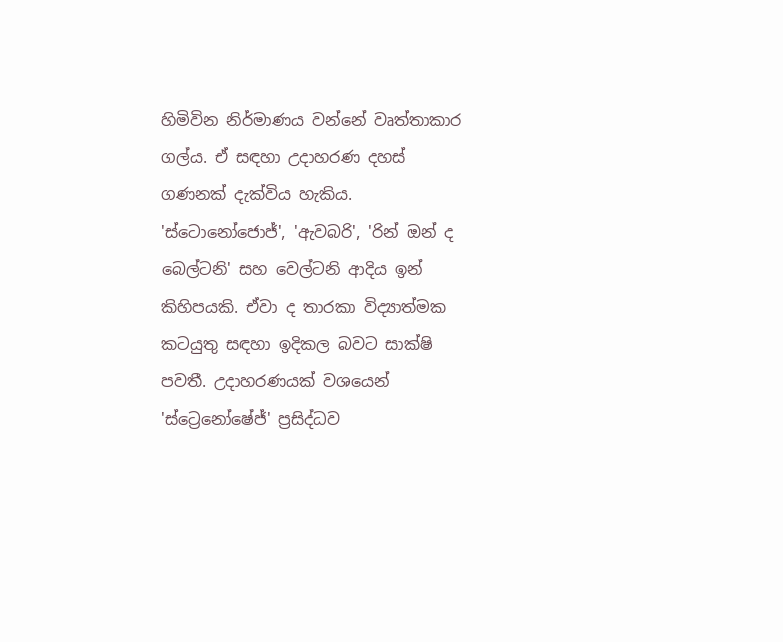හිමිවින නිර්මාණය වන්නේ වෘත්තාකාර ගල්ය. ඒ සඳහා උදාහරණ දහස් ගණනක් දැක්විය හැකිය. 'ස්ටොනෝජොජ්', 'ඇවබරි', 'රින් ඔන් ද බෙල්ටනි' සහ වෙල්ටනි ආදිය ඉන් කිහිපයකි. ඒවා ද තාරකා විද්‍යාත්මක කටයුතු සඳහා ඉදිකල බවට සාක්ෂි පවතී. උදාහරණයක් වශයෙන් 'ස්ට්‍රෙනෝෂේජ්' ප්‍රසිද්ධව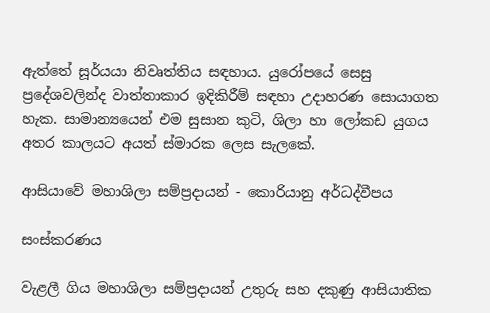ඇත්තේ සූර්යයා නිවෘත්තිය සඳහාය. යුරෝපයේ සෙසු ප්‍රදේශවලින්ද වාත්තාකාර ඉදිකිරීම් සඳහා උදාහරණ සොයාගත හැක. සාමාන්‍යයෙන් එම සුසාන කුටි, ශිලා හා ලෝකඩ යුගය අතර කාලයට අයත් ස්මාරක ලෙස සැලකේ.

ආසියාවේ මහාශිලා සම්ප්‍රදායන් - කොරියානු අර්ධද්වීපය

සංස්කරණය

වැළලී ගිය මහාශිලා සම්ප්‍රදායන් උතුරු සහ දකුණු ආසියාතික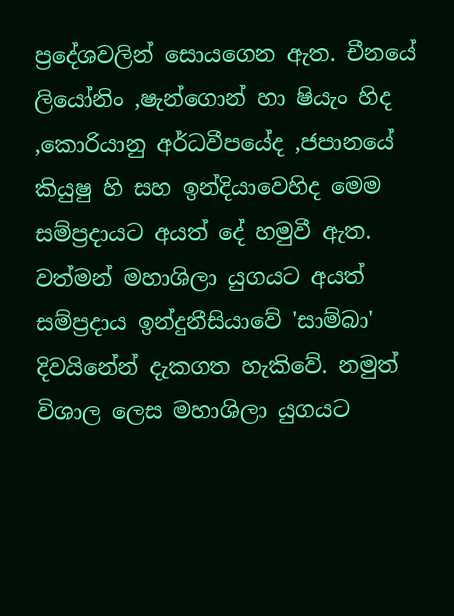ප්‍රදේශවලින් සොයගෙන ඇත. චීනයේ ලියෝනිං ,ෂැන්ගොන් හා ෂියැං හිද ,කොරියානු අර්ධවීපයේද ,ජපානයේ කියුෂු හි සහ ඉන්දියාවෙහිද මෙම සම්ප්‍රදායට අයත් දේ හමුවී ඇත. වත්මන් මහාශිලා යුගයට අයත් සම්ප්‍රදාය ඉන්දුනීසියාවේ 'සාම්බා' දිවයිනේන් දැකගත හැකිවේ. නමුත් විශාල ලෙස මහාශිලා යුගයට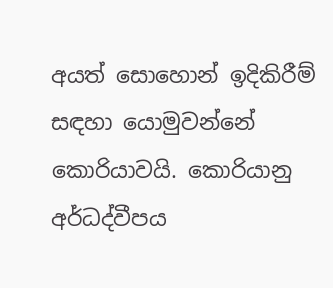අයත් සොහොන් ඉදිකිරීම් සඳහා යොමුවන්නේ කොරියාවයි. කොරියානු අර්ධද්වීපය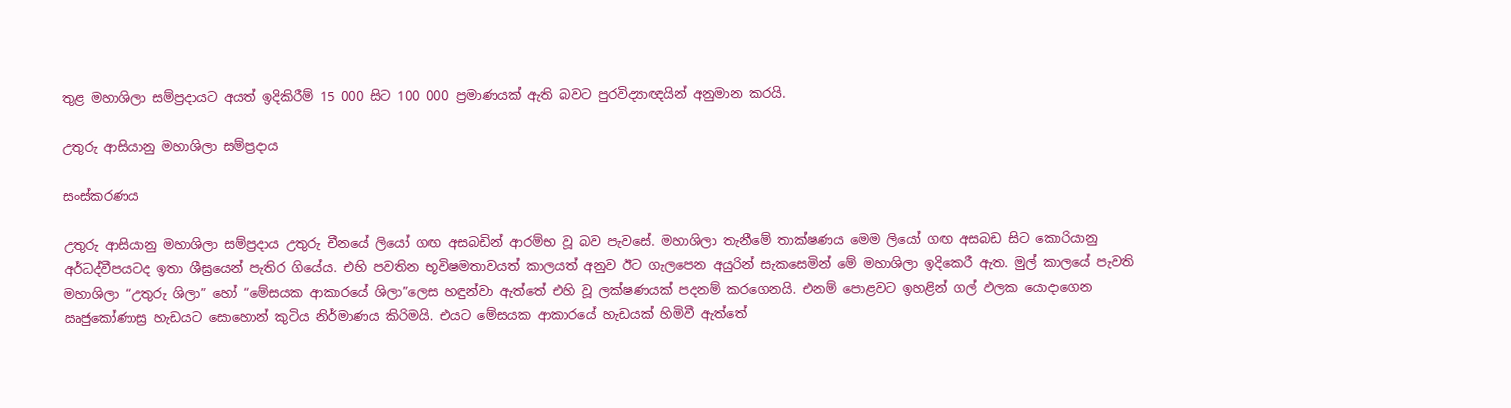තුළ මහාශිලා සම්ප්‍රදායට අයත් ඉදිකිරීම් 15 000 සිට 100 000 ප්‍රමාණයක් ඇති බවට පුරවිද්‍යාඥයින් අනුමාන කරයි.

උතුරු ආසියානු මහාශිලා සම්ප්‍රදාය

සංස්කරණය

උතුරු ආසියානු මහාශිලා සම්ප්‍රදාය උතුරු චීනයේ ලියෝ ගඟ අසබඩින් ආරම්භ වූ බව පැවසේ. මහාශිලා තැනීමේ තාක්ෂණය මෙම ලියෝ ගඟ අසබඩ සිට කොරියානු අර්ධද්වීපයටද ඉතා ශීඝ්‍රයෙන් පැතිර ගියේය. එහි පවතින භූවිෂමතාවයත් කාලයත් අනුව ඊට ගැලපෙන අයුරින් සැකසෙමින් මේ මහාශිලා ඉදිකෙරී ඇත. මුල් කාලයේ පැවති මහාශිලා “උතුරු ශිලා” හෝ “මේසයක ආකාරයේ ශිලා”ලෙස හඳුන්වා ඇත්තේ එහි වූ ලක්ෂණයක් පදනම් කරගෙනයි. එනම් පොළවට ඉහළින් ගල් ඵලක යොදාගෙන ඍජුකෝණාස්‍ර හැඩයට සොහොන් කුටිය නිර්මාණය කිරිමයි. එයට මේසයක ආකාරයේ හැඩයක් හිමිවී ඇත්තේ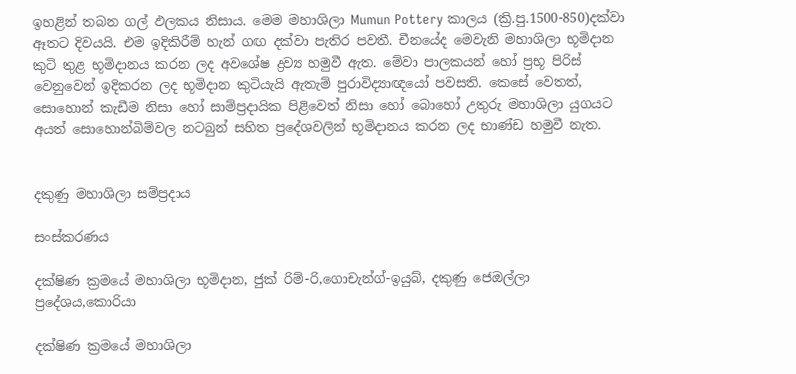ඉහළින් තබන ගල් ඵලකය නිසාය. මෙම මහාශිලා Mumun Pottery කාලය (ක්‍රි.පු.1500-850)දක්වා ඈතට දිවයයි. එම ඉදිකිරීම් හැන් ගඟ දක්වා පැතිර පවතී. චීනයේද මෙවැනි මහාශිලා භූමිදාන කුටි තුළ භූමිදානය කරන ලද අවශේෂ ද්‍රව්‍ය හමුවී ඇත. මේවා පාලකයන් හෝ ප්‍රභූ පිරිස් වෙනුවෙන් ඉදිකරන ලද භූමිදාන කුටියැයි ඇතැම් පුරාවිද්‍යාඥයෝ පවසති. කෙසේ වෙතත්, සොහොන් කැඩීම නිසා හෝ සාම්ප්‍රදායික පිළිවෙත් නිසා හෝ බොහෝ උතුරු මහාශිලා යුගයට අයත් සොහොන්බිම්වල නටබුන් සහිත ප්‍රදේශවලින් භූමිදානය කරන ලද භාණ්ඩ හමුවී නැත.


දකුණු මහාශිලා සම්ප්‍රදාය

සංස්කරණය

දක්ෂිණ ක්‍රමයේ මහාශිලා භූමිදාන, ජුක් රිම්-රි,ගොචැන්ග්-ඉයුබ්, දකුණු ජෙඔල්ලා ප්‍රදේශය,කොරියා

දක්ෂිණ ක්‍රමයේ මහාශිලා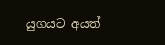යුගයට අයත්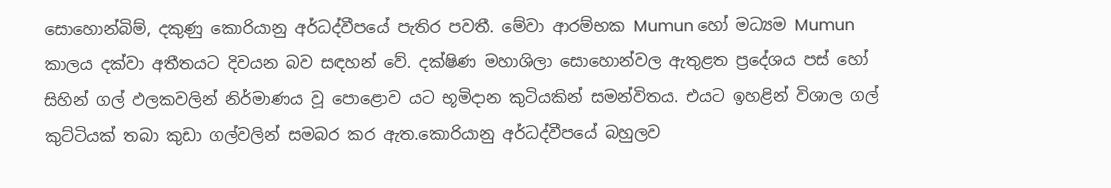සොහොන්බිම්, දකුණු කොරියානු අර්ධද්වීපයේ පැතිර පවතී. මේවා ආරම්භක Mumun හෝ මධ්‍යම Mumun කාලය දක්වා අතීතයට දිවයන බව සඳහන් වේ. දක්ෂිණ මහාශිලා සොහොන්වල ඇතුළත ප්‍රදේශය පස් හෝ සිහින් ගල් ඵලකවලින් නිර්මාණය වූ පොළොව යට භූමිදාන කුටියකින් සමන්විතය. එයට ඉහළින් විශාල ගල් කුට්ටියක් තබා කුඩා ගල්වලින් සමබර කර ඇත.කොරියානු අර්ධද්වීපයේ බහුලව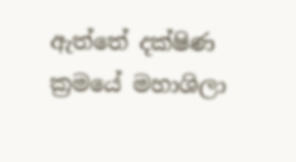ඇත්තේ දක්ෂිණ ක්‍රමයේ මහාශිලා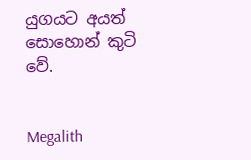යුගයට අයත් සොහොන් කුටි වේ.


Megalith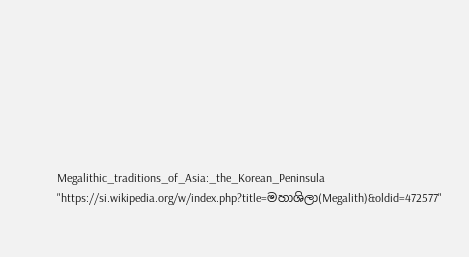Megalithic_traditions_of_Asia:_the_Korean_Peninsula
"https://si.wikipedia.org/w/index.php?title=මහාශිලා(Megalith)&oldid=472577"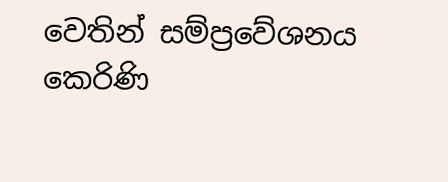වෙතින් සම්ප්‍රවේශනය කෙරිණි